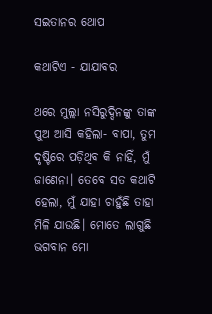ସଇତାନର ଥୋପ

କଥାଟିଏ - ଯାଯାବର

ଥରେ ମୁଲ୍ଲା ନସିରୁଦ୍ଦିନଙ୍କୁ ତାଙ୍କ ପୁଅ ଆସି କହିଲା- ବାପା, ତୁମ ଦୃଷ୍ଟିରେ ପଡ଼ିଥିବ କି ନାହିଁ, ମୁଁ ଜାଣେନା। ତେବେ ସତ କଥାଟି ହେଲା, ମୁଁ ଯାହା ଚାହୁଁଛି ତାହା ମିଳି ଯାଉଛି। ମୋତେ ଲାଗୁଛି ଭଗବାନ ମୋ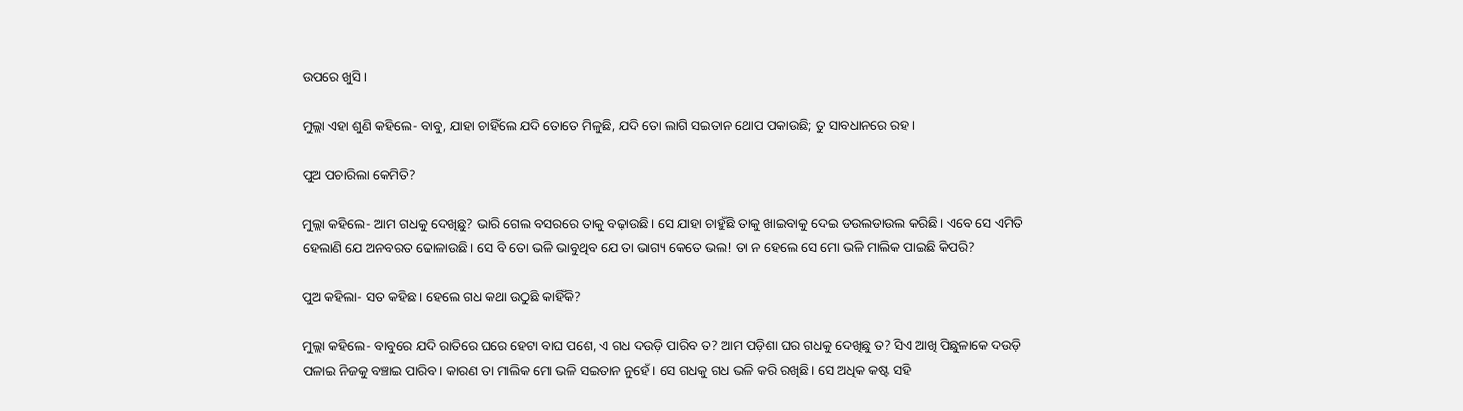ଉପରେ ଖୁସି।

ମୁଲ୍ଲା ଏହା ଶୁଣି କହିଲେ- ବାବୁ, ଯାହା ଚାହିଁଲେ ଯଦି ତୋତେ ମିଳୁଛି, ଯଦି ତୋ ଲାଗି ସଇତାନ ଥୋପ ପକାଉଛି; ତୁ ସାବଧାନରେ ରହ।

ପୁଅ ପଚାରିଲା କେମିତି?

ମୁଲ୍ଲା କହିଲେ- ଆମ ଗଧକୁ ଦେଖିଛୁ? ଭାରି ଗେଲ ବସରରେ ତାକୁ ବଢ଼ାଉଛି। ସେ ଯାହା ଚାହୁଁଛି ତାକୁ ଖାଇବାକୁ ଦେଇ ଡଉଲଡାଉଲ କରିଛି। ଏବେ ସେ ଏମିତି ହେଲାଣି ଯେ ଅନବରତ ଢୋଳାଉଛି। ସେ ବି ତୋ ଭଳି ଭାବୁଥିବ ଯେ ତା ଭାଗ୍ୟ କେତେ ଭଲ! ତା ନ ହେଲେ ସେ ମୋ ଭଳି ମାଲିକ ପାଇଛି କିପରି?

ପୁଅ କହିଲା- ସତ କହିଛ। ହେଲେ ଗଧ କଥା ଉଠୁଛି କାହିଁକି?

ମୁଲ୍ଲା କହିଲେ- ବାବୁରେ ଯଦି ରାତିରେ ଘରେ ହେଟା ବାଘ ପଶେ, ଏ ଗଧ ଦଉଡ଼ି ପାରିବ ତ? ଆମ ପଡ଼ିଶା ଘର ଗଧକୁ ଦେଖିଛୁ ତ? ସିଏ ଆଖି ପିଛୁଳାକେ ଦଉଡ଼ି ପଳାଇ ନିଜକୁ ବଞ୍ଚାଇ ପାରିବ। କାରଣ ତା ମାଲିକ ମୋ ଭଳି ସଇତାନ ନୁହେଁ। ସେ ଗଧକୁ ଗଧ ଭଳି କରି ରଖିଛି। ସେ ଅଧିକ କଷ୍ଟ ସହି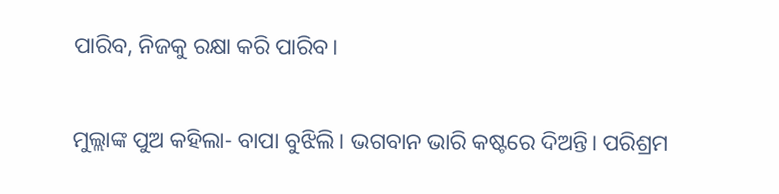ପାରିବ, ନିଜକୁ ରକ୍ଷା କରି ପାରିବ।

ମୁଲ୍ଲାଙ୍କ ପୁଅ କହିଲା- ବାପା ବୁଝିଲି। ଭଗବାନ ଭାରି କଷ୍ଟରେ ଦିଅନ୍ତି। ପରିଶ୍ରମ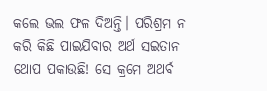କଲେ ଭଲ ଫଳ ଦିଅନ୍ତି। ପରିଶ୍ରମ ନ କରି କିଛି ପାଇଯିବାର ଅର୍ଥ ସଇତାନ ଥୋପ ପକାଉଛି! ସେ କ୍ରମେ ଅଥର୍ବ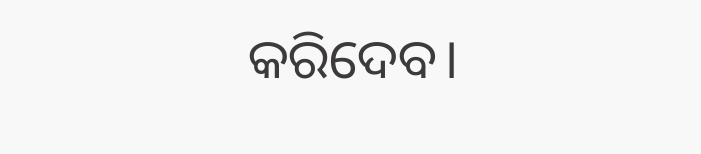କରିଦେବ।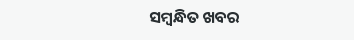ସମ୍ବନ୍ଧିତ ଖବର